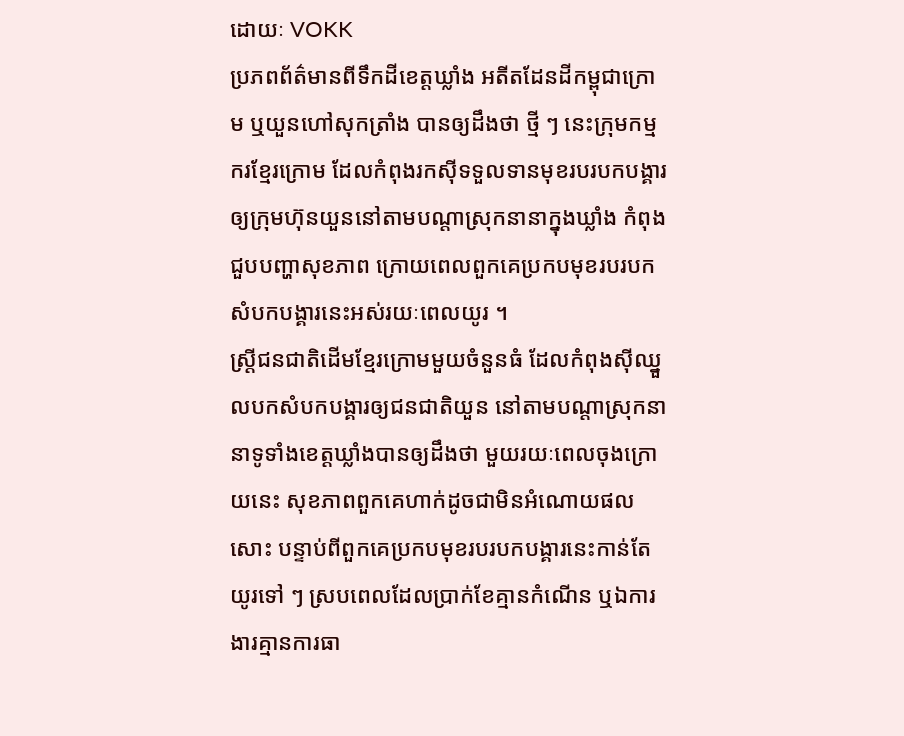ដោយៈ VOKK
ប្រភពព័ត៌មានពីទឹកដីខេត្តឃ្លាំង អតីតដែនដីកម្ពុជាក្រោម ឬយួនហៅសុកត្រាំង បានឲ្យដឹងថា ថ្មី ៗ នេះក្រុមកម្មករខ្មែរក្រោម ដែលកំពុងរកស៊ីទទួលទានមុខរបរបកបង្គារឲ្យក្រុមហ៊ុនយួននៅតាមបណ្តាស្រុកនានាក្នុងឃ្លាំង កំពុងជួបបញ្ហាសុខភាព ក្រោយពេលពួកគេប្រកបមុខរបរបកសំបកបង្គារនេះអស់រយៈពេលយូរ ។
ស្រ្តីជនជាតិដើមខ្មែរក្រោមមួយចំនួនធំ ដែលកំពុងស៊ីឈ្នួលបកសំបកបង្គារឲ្យជនជាតិយួន នៅតាមបណ្តាស្រុកនានាទូទាំងខេត្តឃ្លាំងបានឲ្យដឹងថា មួយរយៈពេលចុងក្រោយនេះ សុខភាពពួកគេហាក់ដូចជាមិនអំណោយផលសោះ បន្ទាប់ពីពួកគេប្រកបមុខរបរបកបង្គារនេះកាន់តែយូរទៅ ៗ ស្របពេលដែលប្រាក់ខែគ្មានកំណើន ឬឯការងារគ្មានការធា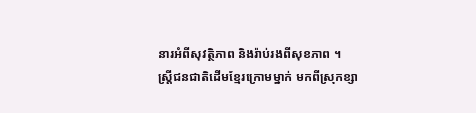នារអំពីសុវត្ថិភាព និងរ៉ាប់រងពីសុខភាព ។
ស្រ្តីជនជាតិដើមខ្មែរក្រោមម្នាក់ មកពីស្រុកខ្សា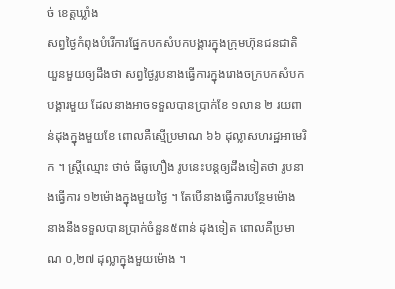ច់ ខេត្តឃ្លាំង
សព្វថ្ងៃកំពុងបំរើការផ្នែកបកសំបកបង្គារក្នុងក្រុមហ៊ុនជនជាតិយួនមួយឲ្យដឹងថា សព្វថ្ងៃរូបនាងធ្វើការក្នុងរោងចក្របកសំបកបង្គារមួយ ដែលនាងអាចទទួលបានប្រាក់ខែ ១លាន ២ រយពាន់ដុងក្នុងមួយខែ ពោលគឺស្មើប្រមាណ ៦៦ ដុល្លាសហរដ្ឋអាមេរិក ។ ស្រ្តីឈ្មោះ ថាច់ ធីធូហឿង រូបនេះបន្តឲ្យដឹងទៀតថា រូបនាងធ្វើការ ១២ម៉ោងក្នុងមួយថ្ងៃ ។ តែបើនាងធ្វើការបន្ថែមម៉ោង នាងនឹងទទួលបានប្រាក់ចំនួន៥ពាន់ ដុងទៀត ពោលគឺប្រមាណ ០,២៧ ដុល្លាក្នុងមួយម៉ោង ។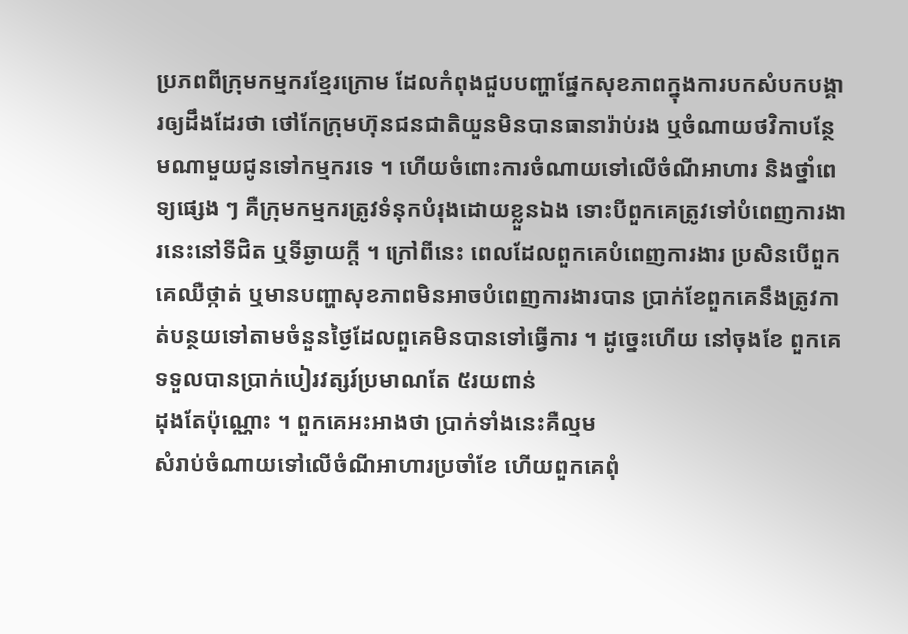ប្រភពពីក្រុមកម្មករខ្មែរក្រោម ដែលកំពុងជួបបញ្ហាផ្នែកសុខភាពក្នុងការបកសំបកបង្គារឲ្យដឹងដែរថា ថៅកែក្រុមហ៊ុនជនជាតិយួនមិនបានធានារ៉ាប់រង ឬចំណាយថវិកាបន្ថែមណាមួយជូនទៅកម្មករទេ ។ ហើយចំពោះការចំណាយទៅលើចំណីអាហារ និងថ្នាំពេទ្យផ្សេង ៗ គឺក្រុមកម្មករត្រូវទំនុកបំរុងដោយខ្លួនឯង ទោះបីពួកគេត្រូវទៅបំពេញការងារនេះនៅទីជិត ឬទីឆ្ងាយក្តី ។ ក្រៅពីនេះ ពេលដែលពួកគេបំពេញការងារ ប្រសិនបើពួកគេឈឺថ្កាត់ ឬមានបញ្ហាសុខភាពមិនអាចបំពេញការងារបាន ប្រាក់ខែពួកគេនឹងត្រូវកាត់បន្ថយទៅតាមចំនួនថ្ងៃដែលពួគេមិនបានទៅធ្វើការ ។ ដូច្នេះហើយ នៅចុងខែ ពួកគេទទួលបានប្រាក់បៀរវត្សរ៍ប្រមាណតែ ៥រយពាន់
ដុងតែប៉ុណ្ណោះ ។ ពួកគេអះអាងថា ប្រាក់ទាំងនេះគឺល្មម
សំរាប់ចំណាយទៅលើចំណីអាហារប្រចាំខែ ហើយពួកគេពុំ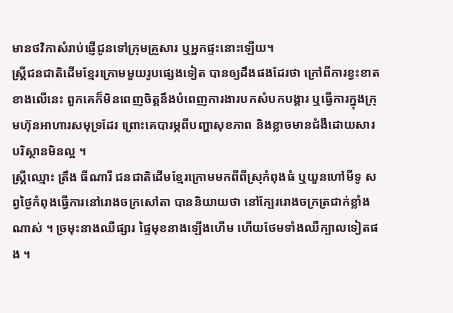មានថវិកាសំរាប់ផ្ញើជូនទៅក្រុមគ្រួសារ ឬអ្នកផ្ទះនោះឡើយ។
ស្រ្តីជនជាតិដើមខ្មែរក្រោមមួយរូបផ្សេងទៀត បានឲ្យដឹងផងដែរថា ក្រៅពីការខ្វះខាតខាងលើនេះ ពួកគេក៏មិនពេញចិត្តនឹងបំពេញការងារបកសំបកបង្គារ ឬធ្វើការក្នុងក្រុមហ៊ុនអាហារសមុទ្រដែរ ព្រោះគេបារម្ភពីបញ្ហាសុខភាព និងខ្លាចមានជំងឺដោយសារបរិស្ថានមិនល្អ ។
ស្រ្តីឈ្មោះ ត្រឹង ធីណារី ជនជាតិដើមខ្មែរក្រោមមកពីពីស្រុកំពុងធំ ឬយួនហៅមីទូ សព្វថ្ងៃកំពុងធ្វើការនៅរោងចក្រសៅតា បាននិយាយថា នៅក្បែររោងចក្រត្រជាក់ខ្លាំងណាស់ ។ ច្រមុះនាងឈឺផ្សារ ផ្ទៃមុខនាងឡើងហើម ហើយថែមទាំងឈឺក្បាលទៀតផង ។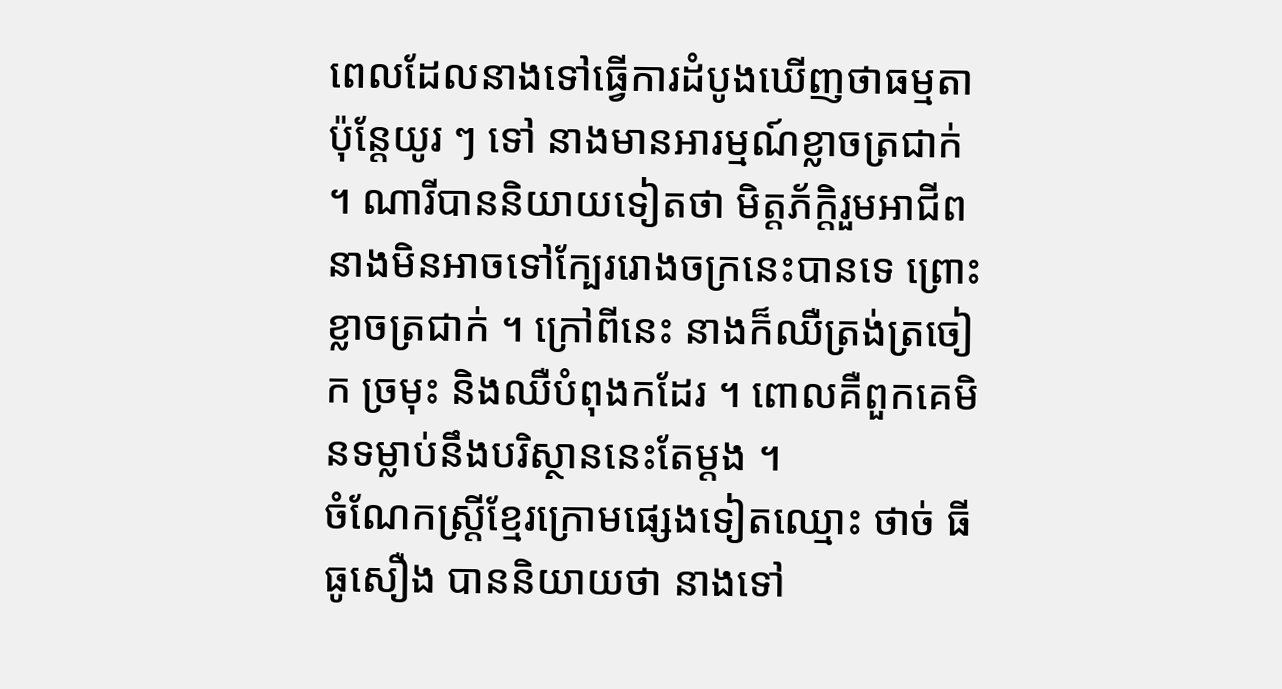ពេលដែលនាងទៅធ្វើការដំបូងឃើញថាធម្មតា ប៉ុន្តែយូរ ៗ ទៅ នាងមានអារម្មណ៍ខ្លាចត្រជាក់ ។ ណារីបាននិយាយទៀតថា មិត្តភ័ក្តិរួមអាជីពនាងមិនអាចទៅក្បែររោងចក្រនេះបានទេ ព្រោះខ្លាចត្រជាក់ ។ ក្រៅពីនេះ នាងក៏ឈឺត្រង់ត្រចៀក ច្រមុះ និងឈឺបំពុងកដែរ ។ ពោលគឺពួកគេមិនទម្លាប់នឹងបរិស្ថាននេះតែម្តង ។
ចំណែកស្រ្តីខ្មែរក្រោមផ្សេងទៀតឈ្មោះ ថាច់ ធីធូសឿង បាននិយាយថា នាងទៅ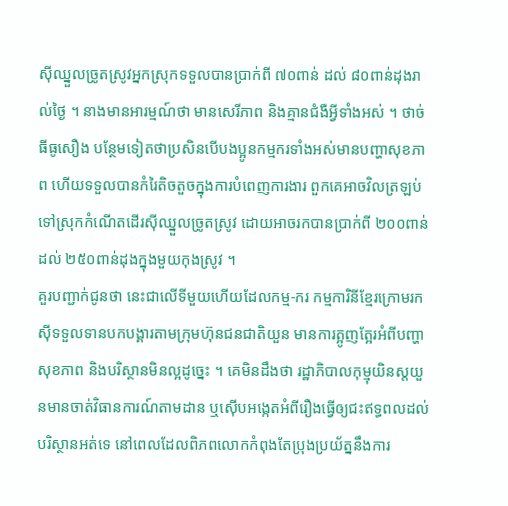ស៊ីឈ្នួលច្រូតស្រូវអ្នកស្រុកទទួលបានប្រាក់ពី ៧០ពាន់ ដល់ ៨០ពាន់ដុងរាល់ថ្ងៃ ។ នាងមានអារម្មណ៍ថា មានសេរីភាព និងគ្មានជំងឺអ្វីទាំងអស់ ។ ថាច់ ធីធូសឿង បន្ថែមទៀតថាប្រសិនបើបងប្អូនកម្មករទាំងអស់មានបញ្ហាសុខភាព ហើយទទួលបានកំរៃតិចតួចក្នុងការបំពេញការងារ ពួកគេអាចវិលត្រឡប់ទៅស្រុកកំណើតដើរស៊ីឈ្នួលច្រូតស្រូវ ដោយអាចរកបានប្រាក់ពី ២០០ពាន់ ដល់ ២៥០ពាន់ដុងក្នុងមួយកុងស្រូវ ។
គួរបញ្ជាក់ជូនថា នេះជាលើទីមួយហើយដែលកម្ម-ករ កម្មការិនីខ្មែរក្រោមរកស៊ីទទួលទានបកបង្គារតាមក្រុមហ៊ុនជនជាតិយួន មានការត្អូញត្អែរអំពីបញ្ហាសុខភាព និងបរិស្ថានមិនល្អដូច្នេះ ។ គេមិនដឹងថា រដ្ឋាភិបាលកុម្មុយិនស្តយួនមានចាត់វិធានការណ៍តាមដាន ឬស៊ើបអង្កេតអំពីរឿងធ្វើឲ្យជះឥទ្ធពលដល់បរិស្ថានអត់ទេ នៅពេលដែលពិភពលោកកំពុងតែប្រុងប្រយ័ត្ននឹងការ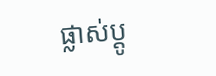ផ្លាស់ប្តូ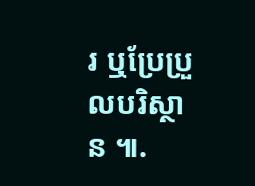រ ឬប្រែប្រួលបរិស្ថាន ៕.